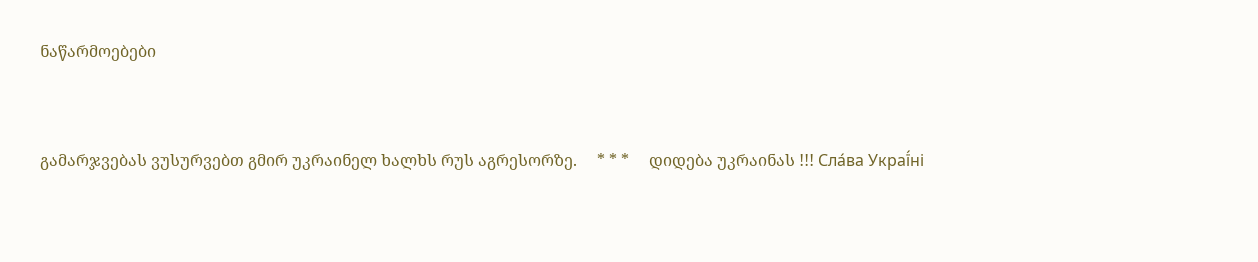ნაწარმოებები


გამარჯვებას ვუსურვებთ გმირ უკრაინელ ხალხს რუს აგრესორზე.     * * *     დიდება უკრაინას !!! Сла́ва Украї́ні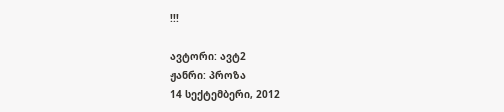!!!

ავტორი: ავტ2
ჟანრი: პროზა
14 სექტემბერი, 2012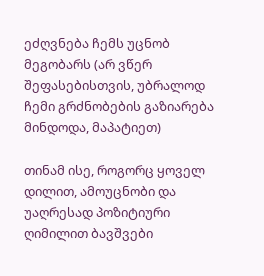ეძღვნება ჩემს უცნობ მეგობარს (არ ვწერ შეფასებისთვის, უბრალოდ ჩემი გრძნობების გაზიარება მინდოდა, მაპატიეთ)

თინამ ისე, როგორც ყოველ დილით, ამოუცნობი და უაღრესად პოზიტიური ღიმილით ბავშვები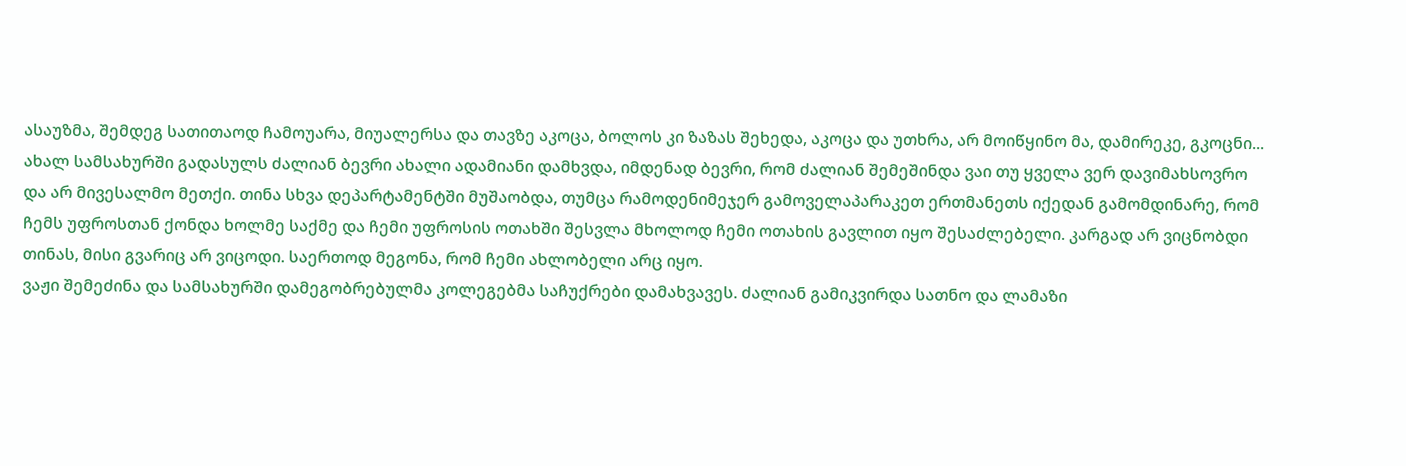ასაუზმა, შემდეგ სათითაოდ ჩამოუარა, მიუალერსა და თავზე აკოცა, ბოლოს კი ზაზას შეხედა, აკოცა და უთხრა, არ მოიწყინო მა, დამირეკე, გკოცნი...
ახალ სამსახურში გადასულს ძალიან ბევრი ახალი ადამიანი დამხვდა, იმდენად ბევრი, რომ ძალიან შემეშინდა ვაი თუ ყველა ვერ დავიმახსოვრო და არ მივესალმო მეთქი. თინა სხვა დეპარტამენტში მუშაობდა, თუმცა რამოდენიმეჯერ გამოველაპარაკეთ ერთმანეთს იქედან გამომდინარე, რომ ჩემს უფროსთან ქონდა ხოლმე საქმე და ჩემი უფროსის ოთახში შესვლა მხოლოდ ჩემი ოთახის გავლით იყო შესაძლებელი. კარგად არ ვიცნობდი თინას, მისი გვარიც არ ვიცოდი. საერთოდ მეგონა, რომ ჩემი ახლობელი არც იყო.
ვაჟი შემეძინა და სამსახურში დამეგობრებულმა კოლეგებმა საჩუქრები დამახვავეს. ძალიან გამიკვირდა სათნო და ლამაზი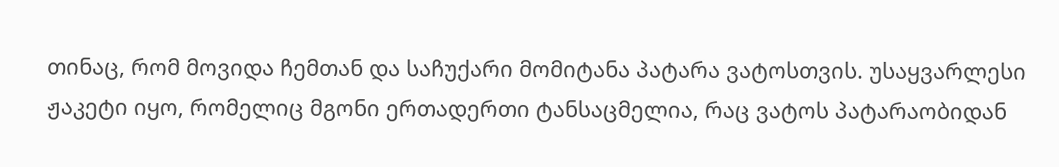თინაც, რომ მოვიდა ჩემთან და საჩუქარი მომიტანა პატარა ვატოსთვის. უსაყვარლესი ჟაკეტი იყო, რომელიც მგონი ერთადერთი ტანსაცმელია, რაც ვატოს პატარაობიდან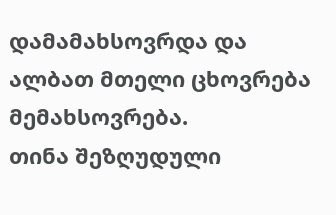დამამახსოვრდა და ალბათ მთელი ცხოვრება მემახსოვრება.
თინა შეზღუდული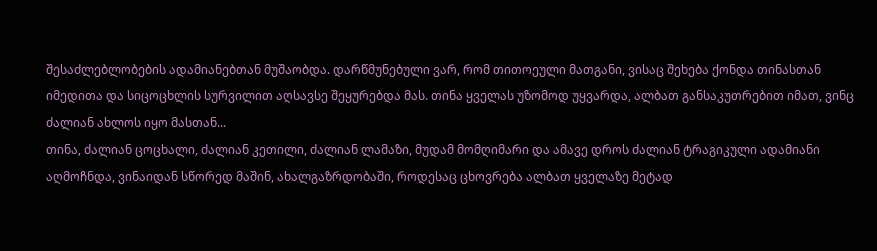შესაძლებლობების ადამიანებთან მუშაობდა. დარწმუნებული ვარ, რომ თითოეული მათგანი, ვისაც შეხება ქონდა თინასთან იმედითა და სიცოცხლის სურვილით აღსავსე შეყურებდა მას. თინა ყველას უზომოდ უყვარდა, ალბათ განსაკუთრებით იმათ, ვინც ძალიან ახლოს იყო მასთან...
თინა, ძალიან ცოცხალი, ძალიან კეთილი, ძალიან ლამაზი, მუდამ მომღიმარი და ამავე დროს ძალიან ტრაგიკული ადამიანი აღმოჩნდა, ვინაიდან სწორედ მაშინ, ახალგაზრდობაში, როდესაც ცხოვრება ალბათ ყველაზე მეტად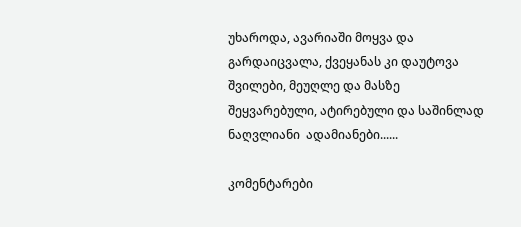უხაროდა, ავარიაში მოყვა და გარდაიცვალა, ქვეყანას კი დაუტოვა შვილები, მეუღლე და მასზე შეყვარებული, ატირებული და საშინლად ნაღვლიანი  ადამიანები......

კომენტარები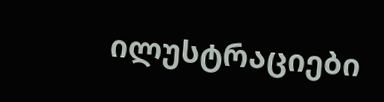ილუსტრაციები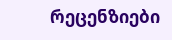რეცენზიები